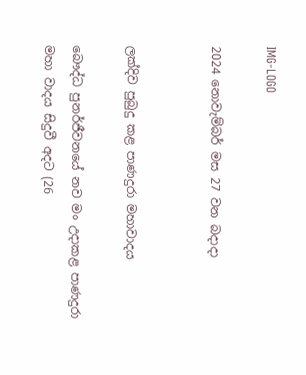IMG-LOGO

2024 නොවැම්බර් මස 27 වන බදාදා


ලක්දිව පුබුදු කළ පාණදුරා මහාවාදය

බෞද්ධ පුනර්ජීවනයේ නව මං උදාකළ පාණදුරා මහා වාදය සිදුවී අදට (26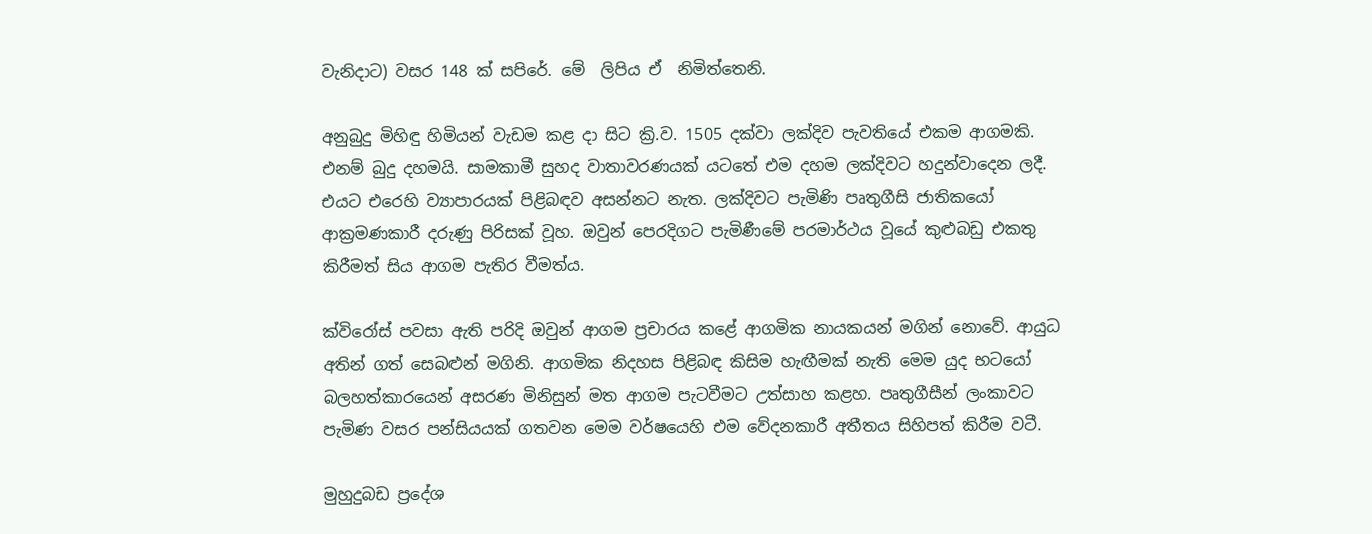වැනිදාට) වසර 148 ක් සපිරේ. මේ  ලිපිය ඒ  නිමිත්තෙනි.

අනුබුදු මිහිඳු හිමියන් වැඩම කළ දා සිට ක්‍රි.ව. 1505 දක්වා ලක්දිව පැවතියේ එකම ආගමකි. එනම් බුදු දහමයි. සාමකාමී සුහද වාතාවරණයක් යටතේ එම දහම ලක්දිවට හදුන්වාදෙන ලදී. එයට එරෙහි ව්‍යාපාරයක් පිළිබඳව අසන්නට නැත. ලක්දිවට පැමිණි පෘතුගීසි ජාතිකයෝ ආක්‍රමණකාරී දරුණු පිරිසක් වූහ. ඔවුන් පෙරදිගට පැමිණීමේ පරමාර්ථය වූයේ කුළුබඩු එකතු කිරීමත් සිය ආගම පැතිර වීමත්ය.

ක්විරෝස් පවසා ඇති පරිදි ඔවුන් ආගම ප්‍රචාරය කළේ ආගමික නායකයන් මගින් නොවේ. ආයුධ අතින් ගත් සෙබළුන් මගිනි. ආගමික නිදහස පිළිබඳ කිසිම හැඟීමක් නැති මෙම යුද භටයෝ බලහත්කාරයෙන් අසරණ මිනිසුන් මත ආගම පැටවීමට උත්සාහ කළහ. පෘතුගීසීන් ලංකාවට පැමිණ වසර පන්සියයක් ගතවන මෙම වර්ෂයෙහි එම වේදනකාරී අතීතය සිහිපත් කිරීම වටී.

මුහුදුබඩ ප්‍රදේශ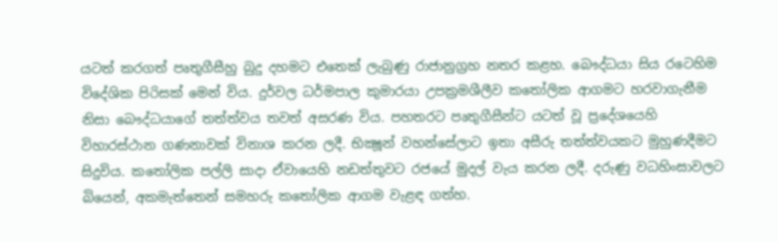යටත් කරගත් පෘතුගීසීහු බුදු දහමට එතෙක් ලැබුණු රාජානුග්‍රහ නතර කළහ. බෞද්ධයා සිය රටෙහිම විදේශික පිරිසක් මෙන් විය. දුර්වල ධර්මපාල කුමාරයා උපක්‍රමශීලීව කතෝලික ආගමට හරවාගැනීම නිසා බෞද්ධයාගේ තත්ත්වය තවත් අසරණ විය. පහතරට පෘතුගීසීන්ට යටත් වූ ප්‍රදේශයෙහි විහාරස්ථාන ගණනාවක් විනාශ කරන ලදී. භික්‍ෂූන් වහන්සේලාට ඉතා අසීරු තත්ත්වයකට මුහුණදීමට සිදුවිය. කතෝලික පල්ලි සාදා ඒවායෙහි නඩත්තුවට රජයේ මුදල් වැය කරන ලදී. දරුණු වධහිංසාවලට බියෙන්, අකමැත්තෙන් සමහරු කතෝලික ආගම වැළඳ ගත්හ.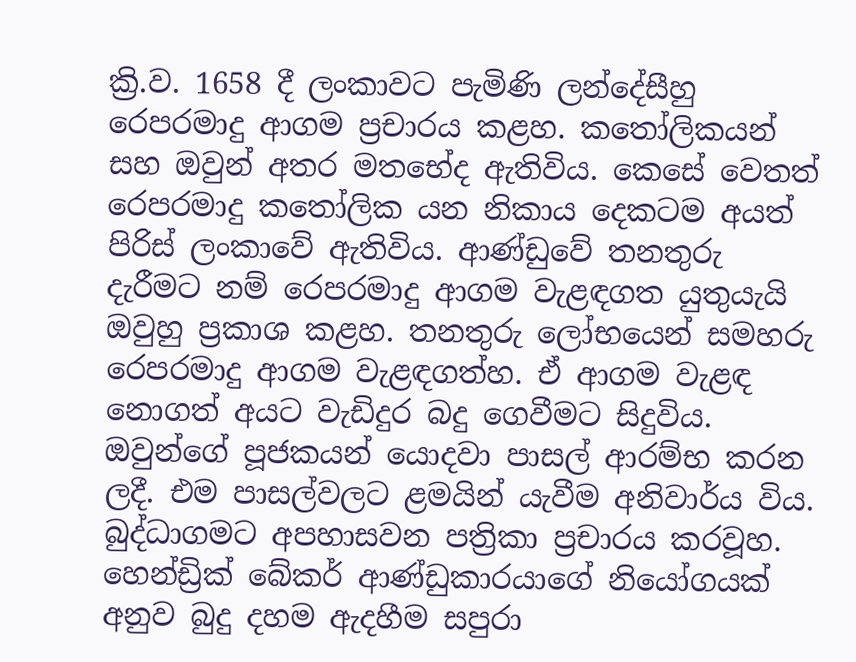ක්‍රි.ව. 1658 දී ලංකාවට පැමිණි ලන්දේසීහු රෙපරමාදු ආගම ප්‍රචාරය කළහ. කතෝලිකයන් සහ ඔවුන් අතර මතභේද ඇතිවිය. කෙසේ වෙතත් රෙපරමාදු කතෝලික යන නිකාය දෙකටම අයත් පිරිස් ලංකාවේ ඇතිවිය. ආණ්ඩුවේ තනතුරු දැරීමට නම් රෙපරමාදු ආගම වැළඳගත යුතුයැයි ඔවුහු ප්‍රකාශ කළහ. තනතුරු ලෝභයෙන් සමහරු රෙපරමාදු ආගම වැළඳගත්හ. ඒ ආගම වැළඳ නොගත් අයට වැඩිදුර බදු ගෙවීමට සිදුවිය. ඔවුන්ගේ පූජකයන් යොදවා පාසල් ආරම්භ කරන ලදී. එම පාසල්වලට ළමයින් යැවීම අනිවාර්ය විය. බුද්ධාගමට අපහාසවන පත්‍රිකා ප්‍රචාරය කරවූහ. හෙන්ඩ්‍රික් බේකර් ආණ්ඩුකාරයාගේ නියෝගයක් අනුව බුදු දහම ඇදහීම සපුරා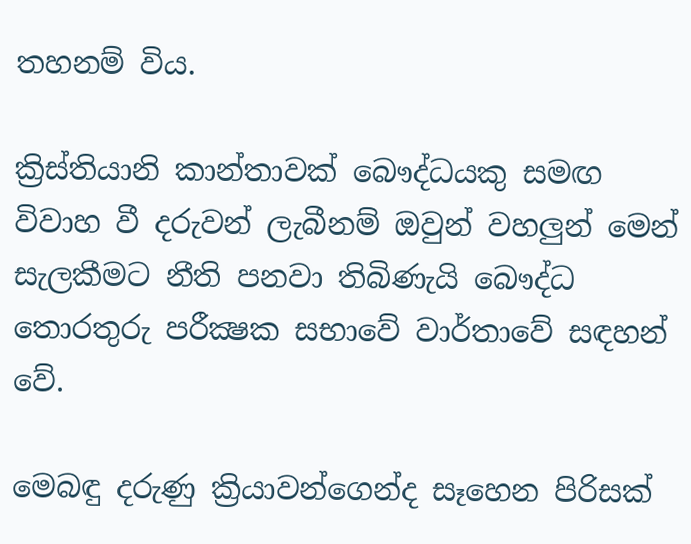තහනම් විය.

ක්‍රිස්තියානි කාන්තාවක් බෞද්ධයකු සමඟ විවාහ වී දරුවන් ලැබීනම් ඔවුන් වහලුන් මෙන් සැලකීමට නීති පනවා තිබිණැයි බෞද්ධ තොරතුරු පරීක්‍ෂක සභාවේ වාර්තාවේ සඳහන් වේ.

මෙබඳු දරුණු ක්‍රියාවන්ගෙන්ද සෑහෙන පිරිසක්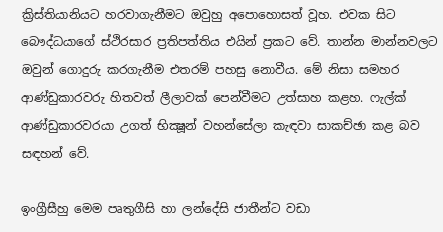ක්‍රිස්තියානියට හරවාගැනීමට ඔවුහු අපොහොසත් වූහ. එවක සිට බෞද්ධයාගේ ස්ථිරසාර ප්‍රතිපත්තිය එයින් ප්‍රකට වේ. තාන්න මාන්නවලට ඔවුන් ගොදුරු කරගැනීම එතරම් පහසු නොවීය. මේ නිසා සමහර ආණ්ඩුකාරවරු හිතවත් ලීලාවක් පෙන්වීමට උත්සාහ කළහ. ෆැල්ක් ආණ්ඩුකාරවරයා උගත් භික්‍ෂූන් වහන්සේලා කැඳවා සාකච්ඡා කළ බව සඳහන් වේ.

ඉංග්‍රීසීහු මෙම පෘතුගීසි හා ලන්දේසි ජාතීන්ට වඩා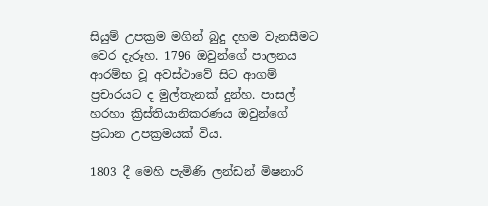සියුම් උපක්‍රම මගින් බුදු දහම වැනසීමට වෙර දැරූහ. 1796 ඔවුන්ගේ පාලනය ආරම්භ වූ අවස්ථාවේ සිට ආගම් ප්‍රචාරයට ද මුල්තැනක් දුන්හ. පාසල් හරහා ක්‍රිස්තියානිකරණය ඔවුන්ගේ ප්‍රධාන උපක්‍රමයක් විය.

1803 දී මෙහි පැමිණි ලන්ඩන් මිෂනාරි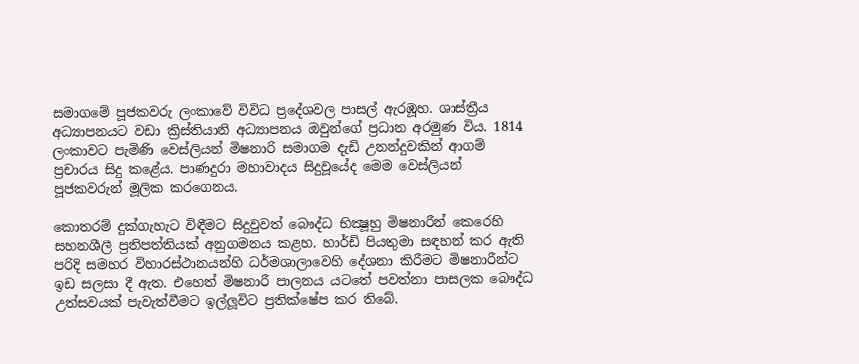සමාගමේ පූජකවරු ලංකාවේ විවිධ ප්‍රදේශවල පාසල් ඇරඹූහ. ශාස්ත්‍රීය අධ්‍යාපනයට වඩා ක්‍රිස්තියානි අධ්‍යාපනය ඔවුන්ගේ ප්‍රධාන අරමුණ විය. 1814 ලංකාවට පැමිණි වෙස්ලියන් මිෂනාරි සමාගම දැඩි උනන්දුවකින් ආගම් ප්‍රචාරය සිදු කළේය. පාණදුරා මහාවාදය සිදුවූයේද මෙම වෙස්ලියන් පූජකවරුන් මූලික කරගෙනය.

කොතරම් දුක්ගැහැට විඳීමට සිදුවුවත් බෞද්ධ භික්‍ෂූහු මිෂනාරීන් කෙරෙහි සහනශීලී ප්‍රතිපත්තියක් අනුගමනය කළහ. හාර්ඩි පියතුමා සඳහන් කර ඇති පරිදි සමහර විහාරස්ථානයන්හි ධර්මශාලාවෙහි දේශනා කිරීමට මිෂනාරීන්ට ඉඩ සලසා දී ඇත. එහෙත් මිෂනාරී පාලනය යටතේ පවත්නා පාසලක බෞද්ධ උත්සවයක් පැවැත්වීමට ඉල්ලූවිට ප්‍රතික්ෂේප කර තිබේ.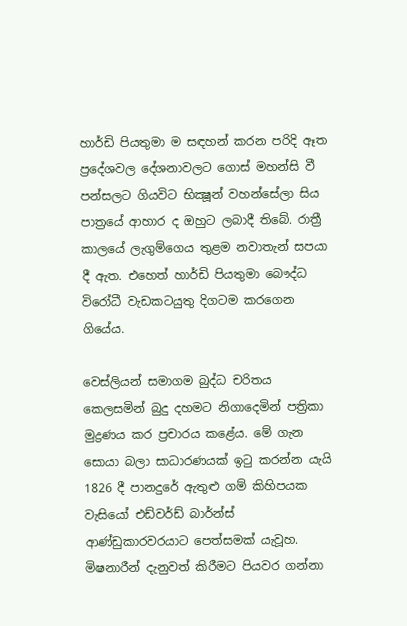හාර්ඩි පියතුමා ම සඳහන් කරන පරිදි ඈත ප්‍රදේශවල දේශනාවලට ගොස් මහන්සි වී පන්සලට ගියවිට භික්‍ෂූන් වහන්සේලා සිය පාත්‍රයේ ආහාර ද ඔහුට ලබාදී තිබේ. රාත්‍රී කාලයේ ලැගුම්ගෙය තුළම නවාතැන් සපයා දී ඇත. එහෙත් හාර්ඩි පියතුමා බෞද්ධ විරෝධී වැඩකටයුතු දිගටම කරගෙන ගියේය.

වෙස්ලියන් සමාගම බුද්ධ චරිතය කෙලසමින් බුදු දහමට නිගාදෙමින් පත්‍රිකා මුද්‍රණය කර ප්‍රචාරය කළේය. මේ ගැන සොයා බලා සාධාරණයක් ඉටු කරන්න යැයි 1826 දී පානදුරේ ඇතුළු ගම් කිහිපයක වැසියෝ එඩ්වර්ඩ් බාර්න්ස් ආණ්ඩුකාරවරයාට පෙත්සමක් යැවූහ. මිෂනාරීන් දැනුවත් කිරීමට පියවර ගන්නා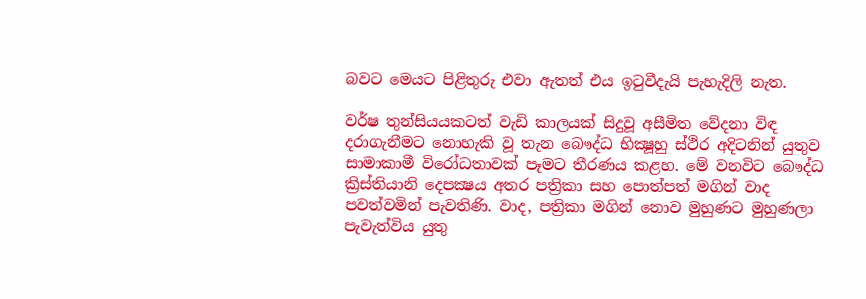බවට මෙයට පිළිතුරු එවා ඇතත් එය ඉටුවීදැයි පැහැදිලි නැත.

වර්ෂ තුන්සියයකටත් වැඩි කාලයක් සිදුවූ අසීමිත වේදනා විඳ දරාගැනීමට නොහැකි වූ තැන බෞද්ධ භික්‍ෂූහු ස්ථිර අදිටනින් යුතුව සාමාකාමී විරෝධතාවක් පෑමට තීරණය කළහ. මේ වනවිට බෞද්ධ ක්‍රිස්තියානි දෙපක්‍ෂය අතර පත්‍රිකා සහ පොත්පත් මගින් වාද පවත්වමින් පැවතිණි. වාද, පත්‍රිකා මගින් නොව මුහුණට මුහුණලා පැවැත්විය යුතු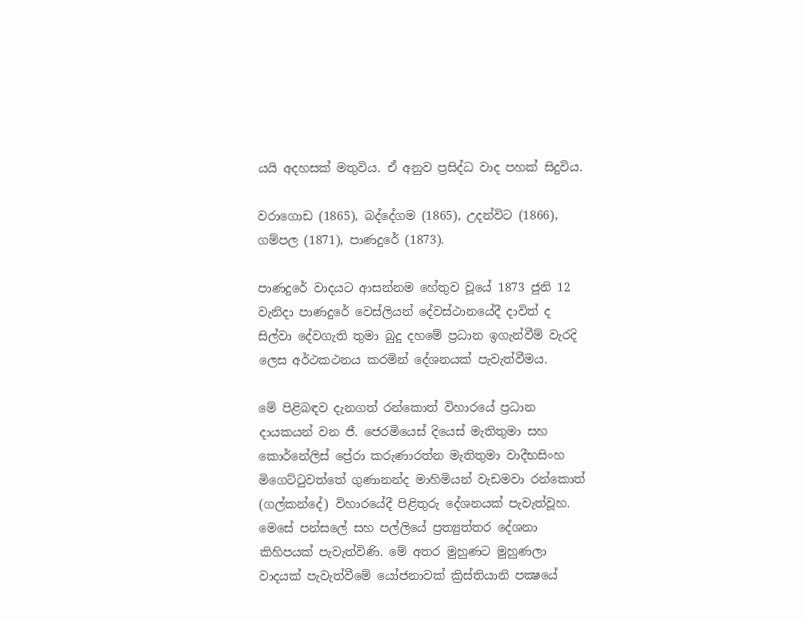යයි අදහසක් මතුවිය. ඒ අනුව ප්‍රසිද්ධ වාද පහක් සිදුවිය.

වරාගොඩ (1865), බද්දේගම (1865), උදන්විට (1866), ගම්පල (1871), පාණදුරේ (1873).

පාණදුරේ වාදයට ආසන්නම හේතුව වූයේ 1873 ජුනි 12 වැනිදා පාණදුරේ වෙස්ලියන් දේවස්ථානයේදී දාවිත් ද සිල්වා දේවගැති තුමා බුදු දහමේ ප්‍රධාන ඉගැන්වීම් වැරදි ලෙස අර්ථකථනය කරමින් දේශනයක් පැවැත්වීමය.

මේ පිළිබඳව දැනගත් රන්කොත් විහාරයේ ප්‍රධාන දායකයන් වන ජී. ජෙරමියෙස් දියෙස් මැතිතුමා සහ කොර්නේලිස් ප්‍රේරා කරුණාරත්න මැතිතුමා වාදීභසිංහ මිගෙට්ටුවත්තේ ගුණානන්ද මාහිමියන් වැඩමවා රන්කොත් (ගල්කන්දේ) විහාරයේදී පිළිතුරු දේශනයක් පැවැත්වූහ. මෙසේ පන්සලේ සහ පල්ලියේ ප්‍රත්‍යුත්තර දේශනා කිහිපයක් පැවැත්විණි. මේ අතර මුහුණට මුහුණලා වාදයක් පැවැත්වීමේ යෝජනාවක් ක්‍රිස්තියානි පක්‍ෂයේ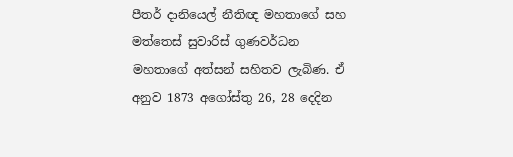පීතර් දානියෙල් නීතිඥ මහතාගේ සහ මත්තෙස් සුවාරිස් ගුණවර්ධන මහතාගේ අත්සන් සහිතව ලැබිණ. ඒ අනුව 1873 අගෝස්තු 26, 28 දෙදින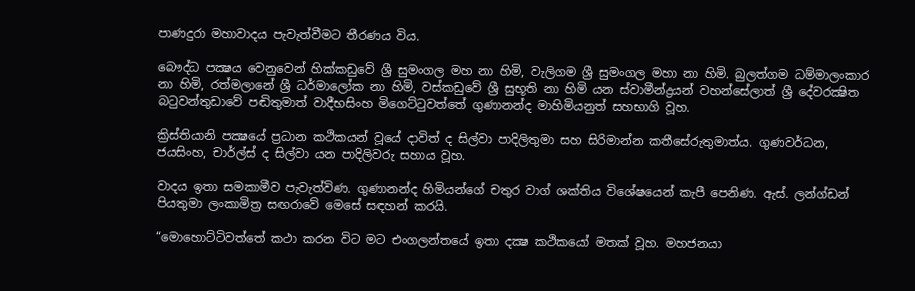පාණදුරා මහාවාදය පැවැත්වීමට තීරණය විය.

බෞද්ධ පක්‍ෂය වෙනුවෙන් හික්කඩුවේ ශ්‍රී සුමංගල මහ නා හිමි, වැලිගම ශ්‍රී සුමංගල මහා නා හිමි. බුලත්ගම ධම්මාලංකාර නා හිමි, රත්මලානේ ශ්‍රී ධර්මාලෝක නා හිමි, වස්කඩුවේ ශ්‍රී සුභූති නා හිමි යන ස්වාමීන්ද්‍රයන් වහන්සේලාත් ශ්‍රී දේවරක්‍ෂිත බටුවන්තුඩාවේ පඬිතුමාත් වාදීභසිංහ මිගෙට්ටුවත්තේ ගුණානන්ද මාහිමියනුත් සහභාගි වූහ.

ක්‍රිස්තියානි පක්‍ෂයේ ප්‍රධාන කථිකයන් වූයේ දාවිත් ද සිල්වා පාදිලිතුමා සහ සිරිමාන්න කතීසේරුතුමාත්ය. ගුණවර්ධන, ජයසිංහ, චාර්ල්ස් ද සිල්වා යන පාදිලිවරු සහාය වූහ.

වාදය ඉතා සමකාමීව පැවැත්විණ. ගුණානන්ද හිමියන්ගේ චතුර වාග් ශක්තිය විශේෂයෙන් කැපී පෙනිණ. ඇස්. ලන්ග්ඩන් පියතුමා ලංකාමිත්‍ර සඟරාවේ මෙසේ සඳහන් කරයි.

“මොහොට්ටිවත්තේ කථා කරන විට මට එංගලන්තයේ ඉතා දක්‍ෂ කථිකයෝ මතක් වූහ. මහජනයා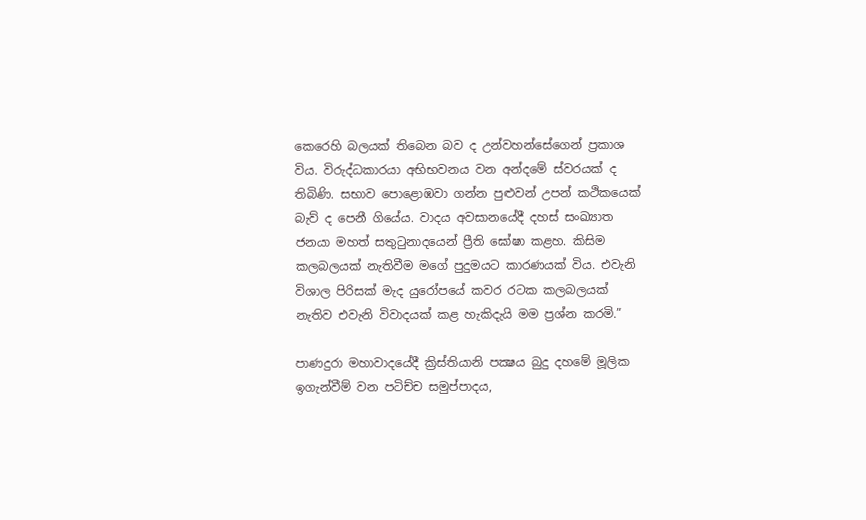කෙරෙහි බලයක් තිබෙන බව ද උන්වහන්සේගෙන් ප්‍රකාශ විය. විරුද්ධකාරයා අභිභවනය වන අන්දමේ ස්වරයක් ද තිබිණි. සභාව පොළොඹවා ගන්න පුළුවන් උපන් කථිකයෙක් බැව් ද පෙනී ගියේය. වාදය අවසානයේදී දහස් සංඛ්‍යාත ජනයා මහත් සතුටුනාදයෙන් ප්‍රීති ඝෝෂා කළහ. කිසිම කලබලයක් නැතිවීම මගේ පුදුමයට කාරණයක් විය. එවැනි විශාල පිරිසක් මැද යුරෝපයේ කවර රටක කලබලයක් නැතිව එවැනි විවාදයක් කළ හැකිදැයි මම ප්‍රශ්න කරමි.”

පාණදුරා මහාවාදයේදී ක්‍රිස්තියානි පක්‍ෂය බුදු දහමේ මූලික ඉගැන්වීම් වන පටිච්ච සමුප්පාදය,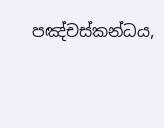පඤ්චස්කන්ධය,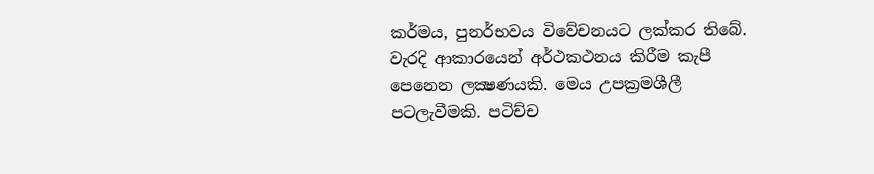කර්මය, පුනර්භවය විවේචනයට ලක්කර තිබේ. වැරදි ආකාරයෙන් අර්ථකථනය කිරීම කැපී පෙනෙන ලක්‍ෂණයකි. මෙය උපක්‍රමශීලී පටලැවීමකි. පටිච්ච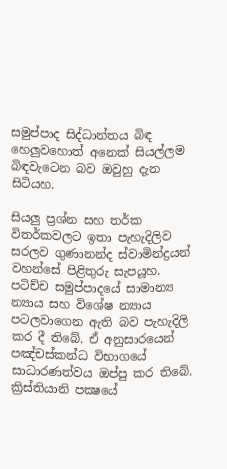සමුප්පාද සිද්ධාන්තය බිඳ හෙලුවහොත් අනෙක් සියල්ලම බිඳවැටෙන බව ඔවුහු දැන සිටියහ.

සියලු ප්‍රශ්න සහ තර්ක විතර්කවලට ඉතා පැහැදිලිව සරලව ගුණානන්ද ස්වාමින්ද්‍රයන් වහන්සේ පිළිතුරු සැපයූහ. පටිච්ච සමුප්පාදයේ සාමාන්‍ය න්‍යාය සහ විශේෂ න්‍යාය පටලවාගෙන ඇති බව පැහැදිලි කර දී තිබේ. ඒ අනුසාරයෙන් පඤ්චස්කන්ධ විභාගයේ සාධාරණත්වය ඔප්පු කර තිබේ. ක්‍රිස්තියානි පක්‍ෂයේ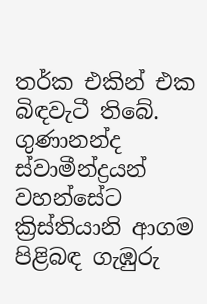තර්ක එකින් එක බිඳවැටී තිබේ. ගුණානන්ද ස්වාමීන්ද්‍රයන් වහන්සේට ක්‍රිස්තියානි ආගම පිළිබඳ ගැඹුරු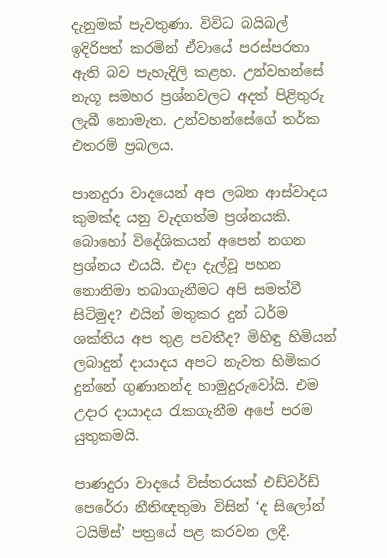දැනුමක් පැවතුණා. විවිධ බයිබල් ඉදිරිපත් කරමින් ඒවායේ පරස්පරතා ඇති බව පැහැදිලි කළහ. උන්වහන්සේ නැගූ සමහර ප්‍රශ්නවලට අදත් පිළිතුරු ලැබී නොමැත. උන්වහන්සේගේ තර්ක එතරම් ප්‍රබලය.

පානදුරා වාදයෙන් අප ලබන ආස්වාදය කුමක්ද යනු වැදගත්ම ප්‍රශ්නයකි. බොහෝ විදේශිකයන් අපෙන් නගන ප්‍රශ්නය එයයි. එදා දැල්වූ පහන නොනිමා තබාගැනීමට අපි සමත්වී සිටිමුද? එයින් මතුකර දුන් ධර්ම ශක්තිය අප තුළ පවතීද? මිහිඳු හිමියන් ලබාදුන් දායාදය අපට නැවත හිමිකර දුන්නේ ගුණානන්ද හාමුදුරුවෝයි. එම උදාර දායාදය රැකගැනීම අපේ පරම යුතුකමයි.

පාණදුරා වාදයේ විස්තරයක් එඩ්වර්ඩ් පෙරේරා නීතිඥතුමා විසින් ‘ද සිලෝන් ටයිම්ස්’ පත්‍රයේ පළ කරවන ලදී.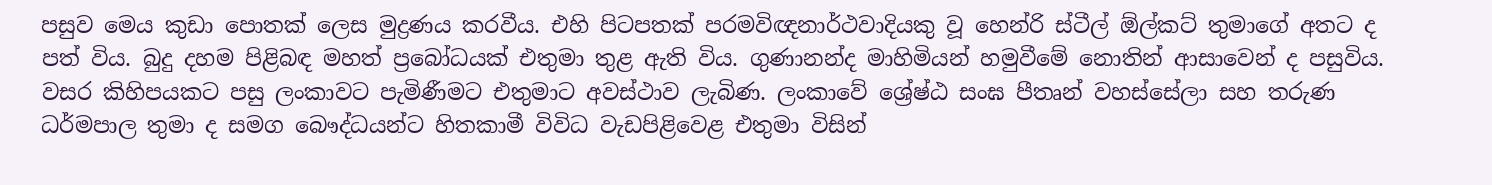පසුව මෙය කුඩා පොතක් ලෙස මුද්‍රණය කරවීය. එහි පිටපතක් පරමවිඥනාර්ථවාදියකු වූ හෙන්රි ස්ටීල් ඕල්කට් තුමාගේ අතට ද පත් විය. බුදු දහම පිළිබඳ මහත් ප්‍රබෝධයක් එතුමා තුළ ඇති විය. ගුණානන්ද මාහිමියන් හමුවීමේ නොතින් ආසාවෙන් ද පසුවිය. වසර කිහිපයකට පසු ලංකාවට පැමිණීමට එතුමාට අවස්ථාව ලැබිණ. ලංකාවේ ශ්‍රේෂ්ඨ සංඝ පීතෘන් වහස්සේලා සහ තරුණ ධර්මපාල තුමා ද සමග බෞද්ධයන්ට හිතකාමී විවිධ වැඩපිළිවෙළ එතුමා විසින්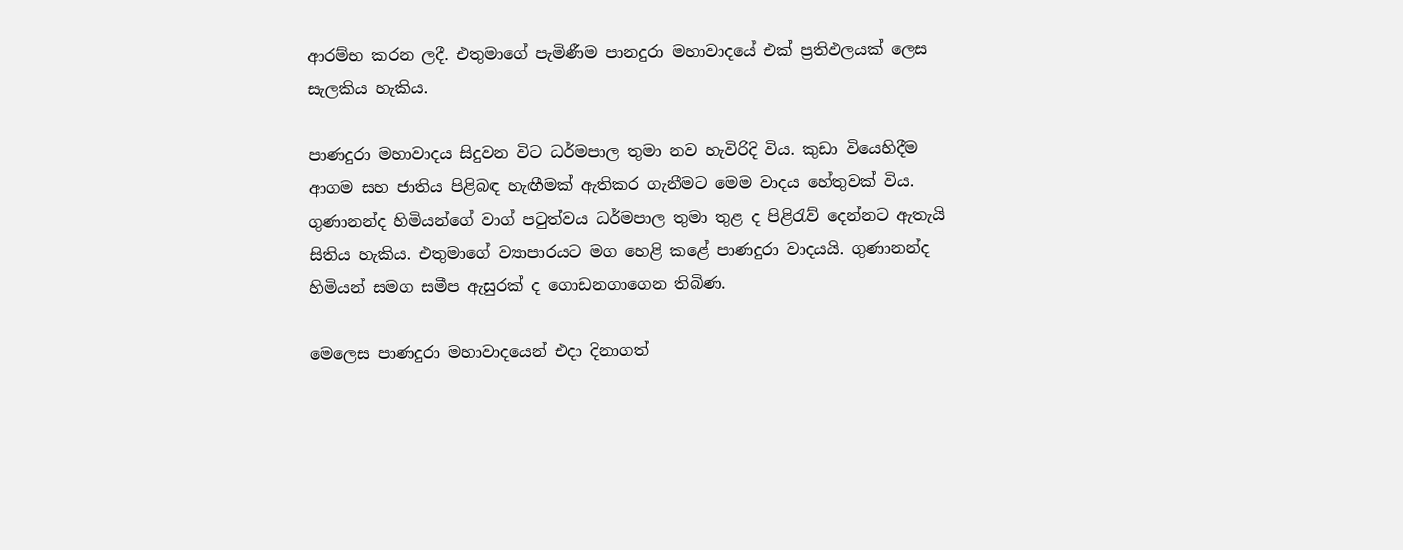ආරම්භ කරන ලදී. එතුමාගේ පැමිණීම පානදුරා මහාවාදයේ එක් ප්‍රතිඵලයක් ලෙස සැලකිය හැකිය.

පාණදුරා මහාවාදය සිදුවන විට ධර්මපාල තුමා නව හැවිරිදි විය. කුඩා වියෙහිදීම ආගම සහ ජාතිය පිළිබඳ හැඟීමක් ඇතිකර ගැනීමට මෙම වාදය හේතුවක් විය. ගුණානන්ද හිමියන්ගේ වාග් පටුත්වය ධර්මපාල තුමා තුළ ද පිළිරැව් දෙන්නට ඇතැයි සිතිය හැකිය. එතුමාගේ ව්‍යාපාරයට මග හෙළි කළේ පාණදුරා වාදයයි. ගුණානන්ද හිමියන් සමග සමීප ඇසුරක් ද ගොඩනගාගෙන තිබිණ.

මෙලෙස පාණදුරා මහාවාදයෙන් එදා දිනාගත්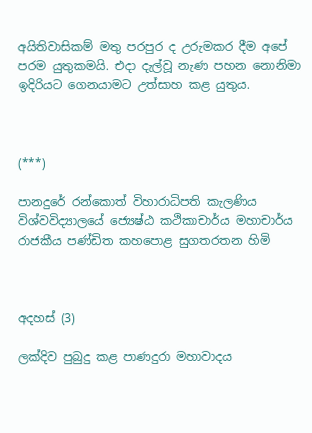අයිතිවාසිකම් මතු පරපුර ද උරුමකර දීම අපේ පරම යුතුකමයි. එදා දැල්වූ නැණ පහන නොනිමා ඉදිරියට ගෙනයාමට උත්සාහ කළ යුතුය.



(***)

පානදුරේ රන්කොත් විහාරාධිපති කැලණිය විශ්වවිද්‍යාලයේ ජ්‍යෙෂ්ඨ කථිකාචාර්ය මහාචාර්ය රාජකීය පණ්ඩිත කහපොළ සුගතරතන හිමි



අදහස් (3)

ලක්දිව පුබුදු කළ පාණදුරා මහාවාදය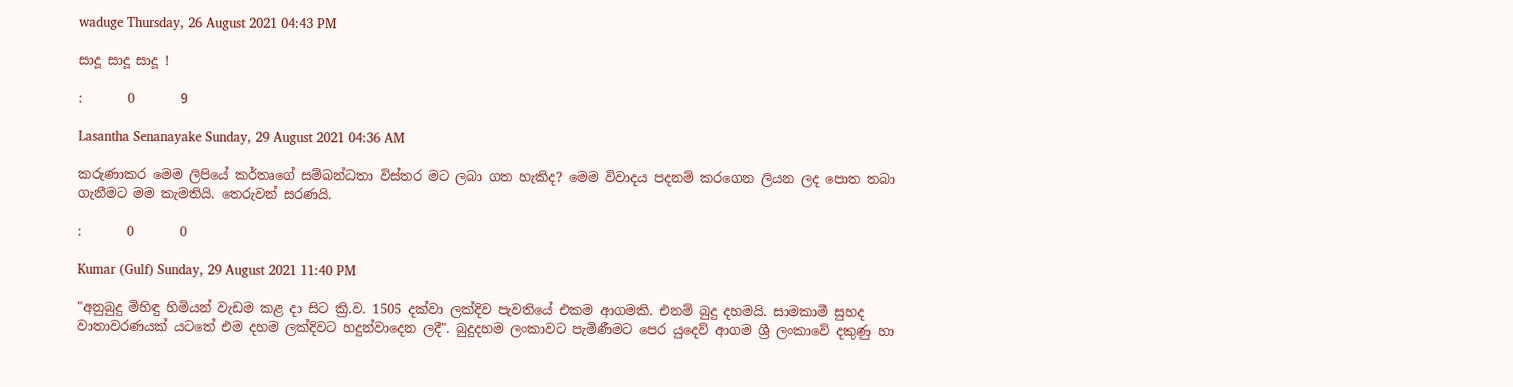waduge Thursday, 26 August 2021 04:43 PM

සාදූ සාදූ සාදූ !

:       0       9

Lasantha Senanayake Sunday, 29 August 2021 04:36 AM

කරුණාකර මෙම ලිපියේ කර්තෘගේ සම්බන්ධතා විස්තර මට ලබා ගත හැකිද? මෙම විවාදය පදනම් කරගෙන ලියන ලද පොත තබා ගැනීමට මම කැමතියි. තෙරුවන් සරණයි.

:       0       0

Kumar (Gulf) Sunday, 29 August 2021 11:40 PM

"අනුබුදු මිහිඳු හිමියන් වැඩම කළ දා සිට ක්‍රි.ව. 1505 දක්වා ලක්දිව පැවතියේ එකම ආගමකි. එනම් බුදු දහමයි. සාමකාමී සුහද වාතාවරණයක් යටතේ එම දහම ලක්දිවට හදුන්වාදෙන ලදී". බුදුදහම ලංකාවට පැමිණීමට පෙර යුදෙව් ආගම ශ්‍රී ලංකාවේ දකුණු හා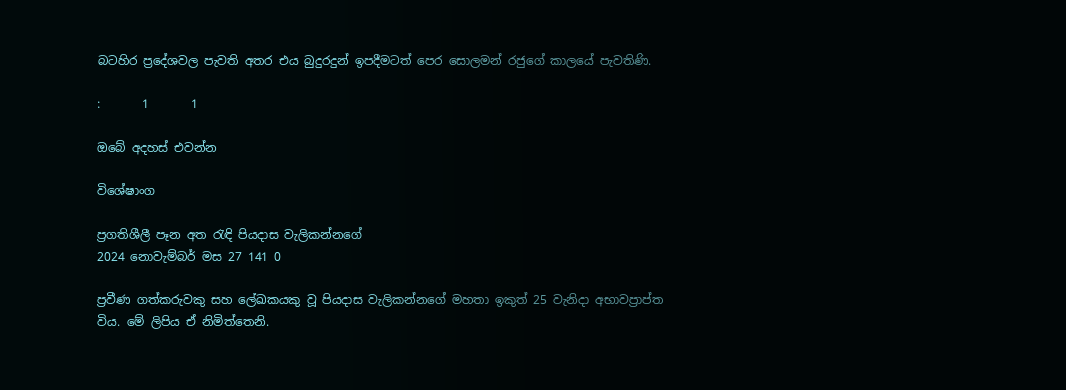බටහිර ප්‍රදේශවල පැවති අතර එය බුදුරදුන් ඉපදීමටත් පෙර සොලමන් රජුගේ කාලයේ පැවතිණි.

:       1       1

ඔබේ අදහස් එවන්න

විශේෂාංග

ප්‍රගතිශීලී පෑන අත රැඳි පියදාස වැලිකන්නගේ
2024 නොවැම්බර් මස 27 141 0

ප්‍රවීණ ගත්කරුවකු සහ ලේඛකයකු වූ පියදාස වැලිකන්නගේ මහතා ඉකුත් 25 වැනිදා අභාවප්‍රාප්ත විය. මේ ලිපිය ඒ නිමිත්තෙනි.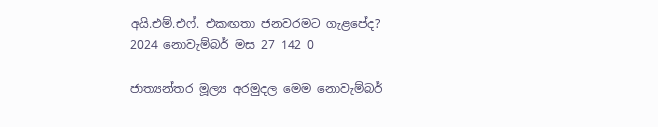අයි.එම්.එෆ්. එකඟතා ජනවරමට ගැළපේද?
2024 නොවැම්බර් මස 27 142 0

ජාත්‍යන්තර මූල්‍ය අරමුදල මෙම නොවැම්බර්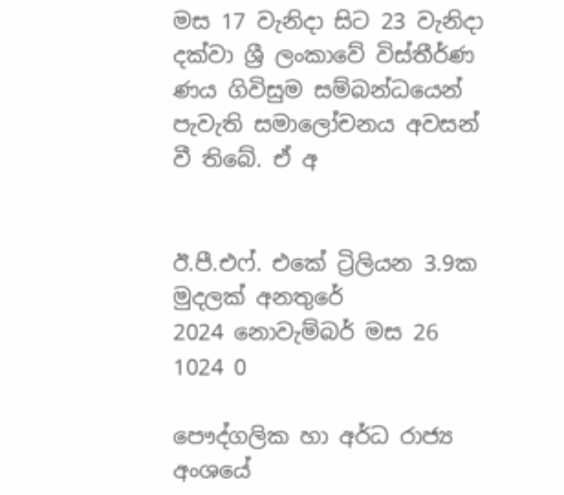මස 17 වැනිදා සිට 23 වැනිදා දක්වා ශ්‍රී ලංකාවේ විස්තීර්ණ ණය ගිවිසුම සම්බන්ධයෙන් පැවැති සමාලෝචනය අවසන් වී තිබේ. ඒ අ


ඊ.පී.එෆ්. එකේ ට්‍රිලියන 3.9ක මුදලක් අනතුරේ
2024 නොවැම්බර් මස 26 1024 0

පෞද්ගලික හා අර්ධ රාජ්‍ය අංශයේ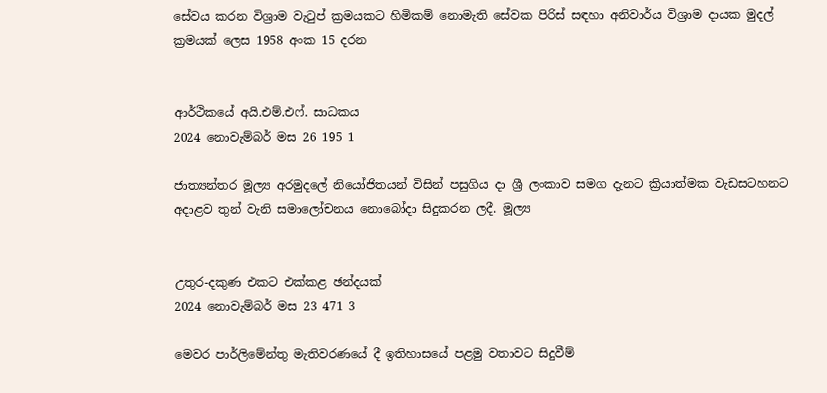සේවය කරන විශ්‍රාම වැටුප් ක්‍රමයකට හිමිකම් නොමැති සේවක පිරිස් සඳහා අනිවාර්ය විශ්‍රාම දායක මුදල් ක්‍රමයක් ලෙස 1958 අංක 15 දරන


ආර්ථිකයේ අයි.එම්.එෆ්. සාධකය
2024 නොවැම්බර් මස 26 195 1

ජාත්‍යන්තර මූල්‍ය අරමුදලේ නියෝජිතයන් විසින් පසුගිය දා ශ්‍රී ලංකාව සමග දැනට ක්‍රියාත්මක වැඩසටහනට අදාළව තුන් වැනි සමාලෝචනය නොබෝදා සිදුකරන ලදී. මූල්‍ය


උතුර-දකුණ එකට එක්කළ ඡන්දයක්
2024 නොවැම්බර් මස 23 471 3

මෙවර පාර්ලිමේන්තු මැතිවරණයේ දී ඉතිහාසයේ පළමු වතාවට සිදුවීම්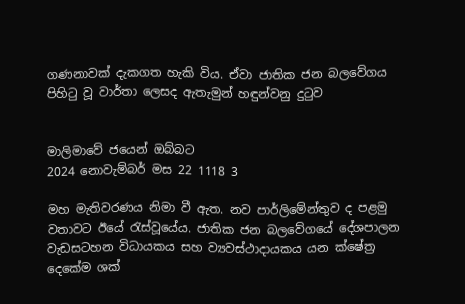ගණනාවක් දැකගත හැකි විය. ඒවා ජාතික ජන බලවේගය පිහිටු වූ වාර්තා ලෙසද ඇතැමුන් හඳුන්වනු දුටුව


මාලිමාවේ ජයෙන් ඔබ්බට
2024 නොවැම්බර් මස 22 1118 3

මහ මැතිවරණය නිමා වී ඇත. නව පාර්ලිමේන්තුව ද පළමු වතාවට ඊයේ රැස්වූයේය. ජාතික ජන බලවේගයේ දේශපාලන වැඩසටහන විධායකය සහ ව්‍යවස්ථාදායකය යන ක්ෂේත්‍ර දෙකේම ශක්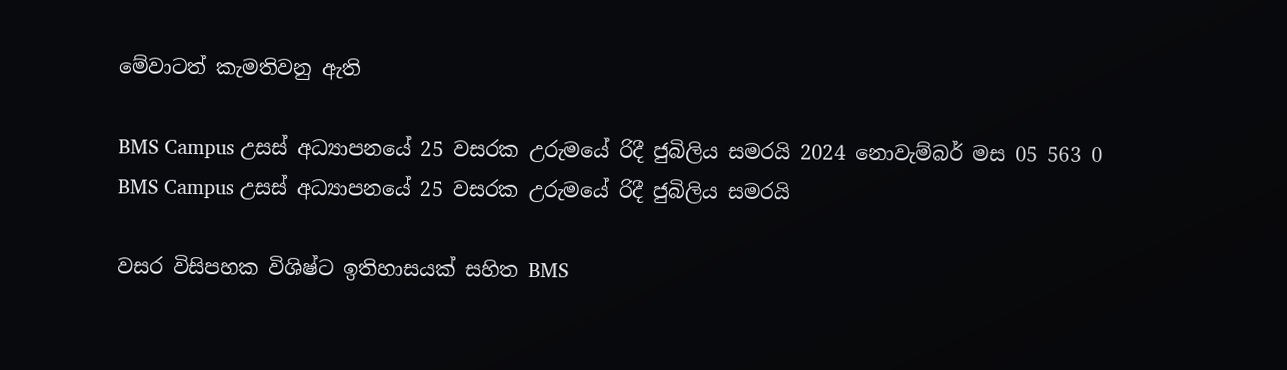මේවාටත් කැමතිවනු ඇති

BMS Campus උසස් අධ්‍යාපනයේ 25 වසරක උරුමයේ රිදී ජුබිලිය සමරයි 2024 නොවැම්බර් මස 05 563 0
BMS Campus උසස් අධ්‍යාපනයේ 25 වසරක උරුමයේ රිදී ජුබිලිය සමරයි

වසර විසිපහක විශිෂ්ට ඉතිහාසයක් සහිත BMS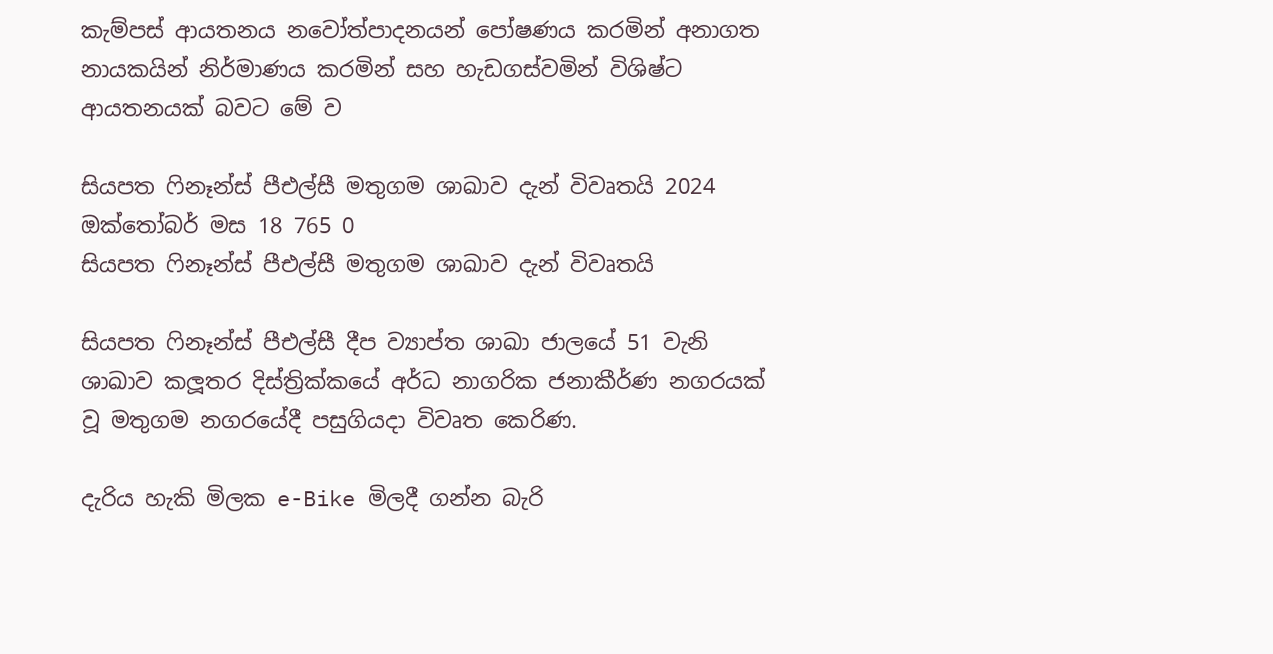කැම්පස් ආයතනය නවෝත්පාදනයන් පෝෂණය කරමින් අනාගත නායකයින් නිර්මාණය කරමින් සහ හැඩගස්වමින් විශිෂ්ට ආයතනයක් බවට මේ ව

සියපත ෆිනෑන්ස් පීඑල්සී මතුගම ශාඛාව දැන් විවෘතයි 2024 ඔක්තෝබර් මස 18 765 0
සියපත ෆිනෑන්ස් පීඑල්සී මතුගම ශාඛාව දැන් විවෘතයි

සියපත ෆිනෑන්ස් පීඑල්සී දීප ව්‍යාප්ත ශාඛා ජාලයේ 51 වැනි ශාඛාව කලූතර දිස්ත්‍රික්කයේ අර්ධ නාගරික ජනාකීර්ණ නගරයක් වූ මතුගම නගරයේදී පසුගියදා විවෘත කෙරිණ.

දැරිය හැකි මිලක e-Bike මිලදී ගන්න බැරි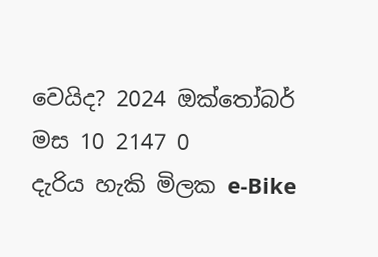වෙයිද? 2024 ඔක්තෝබර් මස 10 2147 0
දැරිය හැකි මිලක e-Bike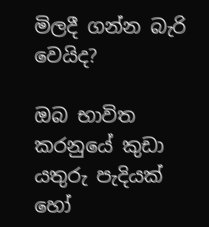මිලදී ගන්න බැරි වෙයිද?

ඔබ භාවිත කරනුයේ කුඩා යතුරු පැදියක් හෝ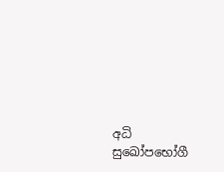අධි සුඛෝපභෝගී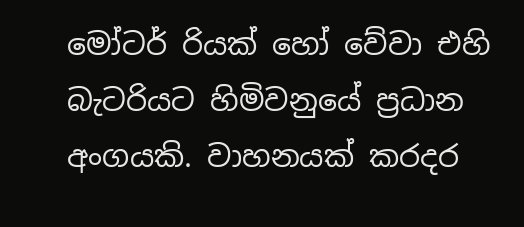මෝටර් රියක් හෝ වේවා එහි බැටරියට හිමිවනුයේ ප්‍රධාන අංගයකි. වාහනයක් කරදර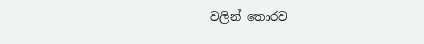වලින් තොරව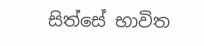සිත්සේ භාවිත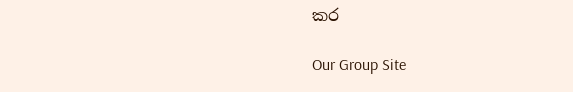කර

Our Group Site